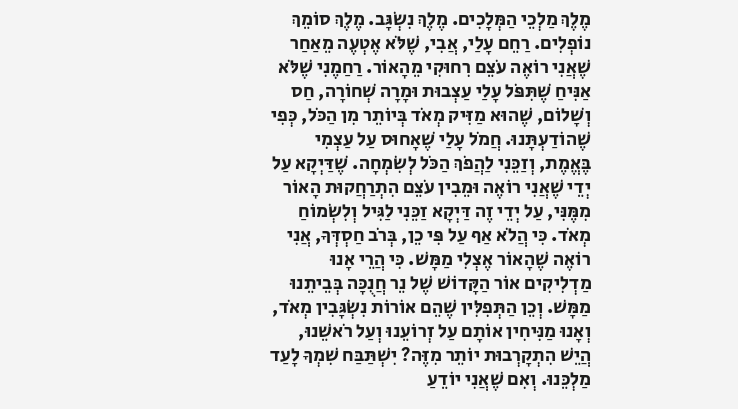מֶלֶךְ מַלְכֵי הַמְּלָכִים. מֶלֶךְ נִשְׂגָּב. מֶלֶךְ סוֹמֵךְ נוֹפְלִים. רַחֵם עָלַי, אֲבִי, שֶׁלֹּא אֶטְעֶה מֵאַחַר שֶׁאֲנִי רוֹאֶה עֹצֵם רִחוּקִי מֵהָאוֹר. רַחַמֶנִי שֶׁלֹּא אַנִּיחַ שֶׁתִּפֹּל עָלַי עַצְבוּת וּמָרָה שְׁחוֹרָה, חַס וְשָׁלוֹם, שֶׁהוּא מַזִּיק מְאֹד בְּיוֹתֵר מִן הַכֹּל, כְּפִי שֶׁהוֹדַעְתָּנוּ. חֲמֹל עָלַי שֶׁאָחוּס עַל עַצְמִי בֶּאֱמֶת, וְזַכֵּנִי לַהֲפֹךְ הַכֹּל לְשִׂמְחָה. שֶׁדַּיְקָא עַל יְדֵי שֶׁאֲנִי רוֹאֶה וּמֵבִין עֹצֵם הִתְרַחֲקוּת הָאוֹר מִמֶּנִּי, עַל יְדֵי זֶה דַּיְקָא זַכֵּנִי לַגִּיל וְלִשְׂמוֹחַ מְאֹד. כִּי הֲלֹא אַף עַל פִּי כֵן, בְּרֹב חַסְדְּךָ, אֲנִי רוֹאֶה שֶׁהָאוֹר אֶצְלִי מַמָּשׁ. כִּי הֲרֵי אָנוּ מַדְלִיקִים אוֹר הַקָּדוֹשׁ שֶׁל נֵר חֲנֻכָּה בְּבֵיתֵנוּ מַמָּשׁ. וְכֵן הַתְּפִלִּין שֶׁהֵם אוֹרוֹת נִשְׂגָּבִין מְאֹד, וְאָנוּ מַנִּיחִין אוֹתָם עַל זְרוֹעֵנוּ וְעַל רֹאשֵׁנוּ, הֲיֵשׁ הִתְקָרְבוּת יוֹתֵר מִזֶּה? יִשְׁתַּבַּח שִׁמְךָ לָעַד מַלְכֵּנוּ. וְאִם שֶׁאֲנִי יוֹדֵעַ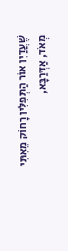שֶׁעֲדַיִן אוֹר הַתְּפִלִּין רָחוֹק מֵאִתִּי מְאֹד, אַדְּרַבָּא,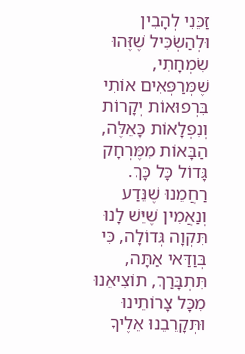זַכֵּנִי לְהָבִין וּלְהַשְׂכִּיל שֶׁזֶּהוּ שִׂמְחָתִי, שֶׁמְּרַפְּאִים אוֹתִי בִּרְפוּאוֹת יְקָרוֹת וְנִפְלָאוֹת כָּאֵלֶּה, הַבָּאוֹת מִמֶּרְחָק גָּדוֹל כָּל כָּךְ. רַחֲמֵנוּ שֶׁנֵּדַע וְנַאֲמִין שֶׁיֵּשׁ לָנוּ תִּקְוָה גְּדוֹלָה, כִּי בְּוַדַּאי אַתָּה, תִּתְבָּרַךְ, תוֹצִיאֵנוּ מִכָּל צָרוֹתֵינוּ וּתְּקָרֵבֵנוּ אֵלֶיךָ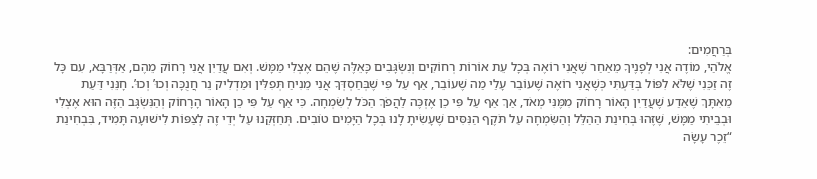בְּרַחֲמִים:
אֱלֹהַי, מוֹדֶה אֲנִי לְפָנֶיךָ מֵאַחַר שֶׁאֲנִי רוֹאֶה בְּכָל עֵת אוֹרוֹת רְחוֹקִים וְנִשְׂגָּבִים כָּאֵלֶּה שֶׁהֵם אֶצְלִי מַמָּשׁ. וְאִם עֲדַיִן אֲנִי רָחוֹק מֵהֶם, אַדְּרַבָּא, עִם כָּל זֶה זַכֵּנִי שֶׁלֹּא לִפּוֹל בְּדַּעְתִּי כְּשֶׁאֲנִי רוֹאֶה שֶׁעוֹבֵר עָלַי מַה שֶׁעוֹבֵר, אַף עַל פִּי שֶׁבְּחַסְדְּךָ אֲנִי מֵנִיחַ תְּפִלִּין וּמַדְלִיק נֵר חֲנֻכָּה וְכוּ’ וְכוּ’. חָנֵּנִי דַּעַת מֵאִתָּךְ שֶׁאֵדַע שֶׁעֲדַיִן הָאוֹר רָחוֹק מִמֶּנִּי מְאֹד, אַךְ אַף עַל פִּי כֵן אֶזְכֶּה לַהֲפֹךְ הַכֹּל לְשִׂמְחָה. כִּי אַף עַל פִּי כֵן הָאוֹר הָרָחוֹק וְהַנִּשְׂגָּב הַזֶּה הוּא אֶצְלִי וּבְבֵיתִי מַמָּשׁ, שֶׁזֶּהוּ בְּחִינַת הַהַלֵּל וְהַשִּׂמְחָה עַל תֹּקֶף הַנִּסִּים שֶׁעָשִׂיתָ לָנוּ בְּכָל הַיָּמִים טוֹבִים. תְּחַזְּקֵנוּ עַל יְדֵי זֶה לְצַפּוֹת לִישׁוּעָה תָּמִיד, בִּבְחִינַת “זֵכֶר עָשָׂה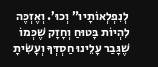לְנִפְלְאוֹתָיו” וְכוּ’. וְאֶזְכֶּה לִהְיוֹת בָּטוּחַ וְחָזָק שֶׁכְּמוֹ שֶׁגָּבַר עָלֵינוּ חַסְדְּךָ וְעָשִׂיתָ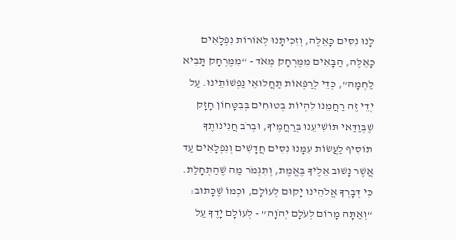לָנוּ נִסִּים כָּאֵלֶּה, וְזִכִּיתָנוּ לְאוֹרוֹת נִפְלָאִים כָּאֵלֶּה, הַבָּאִים מִמֶּרְחָק מְאֹד - “מִמֶּרְחָק תָּבִיא לַחְמָהּ”, כְּדֵי לְרַפְּאוֹת תַּחֲלוּאֵי נַפְשׁוֹתֵינוּ. עַל יְדֵי זֶה רַחֲמֵנוּ לִהְיוֹת בְּטוּחִים בְּבִטָּחוֹן חָזָק שֶׁבְּוַדַּאי תּוֹשִׁיעֵנוּ בְּרַחֲמֶיךָ, וּבְרֹב חֲנִינוּתֶךָ תוֹסִיף לַעֲשׂוֹת עִמָּנוּ נִסִּים חֲדָשִׁים וְנִפְלָאִים עַד אֲשֶׁר נָשׁוּב אֵלֶיךָ בֶּאֱמֶת, וְתִגְמֹר מַה שֶׁהַתְחָלַת. כִּי דְּבָרְךָ אֱלֹהֵינוּ יָקוּם לְעוֹלָם, וּכְמוֹ שֶׁכָּתוּב: “וְאַתָּה מָרוֹם לְעֹלָם יְהֹוָה” - לְעוֹלָם יָדֶךָ עַל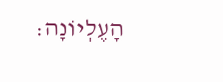הָעֶלְיוֹנָה: